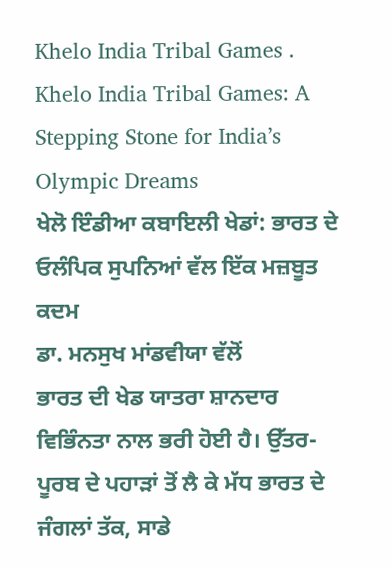Khelo India Tribal Games .
Khelo India Tribal Games: A Stepping Stone for India’s Olympic Dreams
ਖੇਲੋ ਇੰਡੀਆ ਕਬਾਇਲੀ ਖੇਡਾਂ: ਭਾਰਤ ਦੇ ਓਲੰਪਿਕ ਸੁਪਨਿਆਂ ਵੱਲ ਇੱਕ ਮਜ਼ਬੂਤ ਕਦਮ
ਡਾ. ਮਨਸੁਖ ਮਾਂਡਵੀਯਾ ਵੱਲੋਂ
ਭਾਰਤ ਦੀ ਖੇਡ ਯਾਤਰਾ ਸ਼ਾਨਦਾਰ ਵਿਭਿੰਨਤਾ ਨਾਲ ਭਰੀ ਹੋਈ ਹੈ। ਉੱਤਰ-ਪੂਰਬ ਦੇ ਪਹਾੜਾਂ ਤੋਂ ਲੈ ਕੇ ਮੱਧ ਭਾਰਤ ਦੇ ਜੰਗਲਾਂ ਤੱਕ, ਸਾਡੇ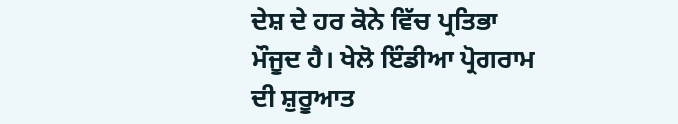ਦੇਸ਼ ਦੇ ਹਰ ਕੋਨੇ ਵਿੱਚ ਪ੍ਰਤਿਭਾ ਮੌਜੂਦ ਹੈ। ਖੇਲੋ ਇੰਡੀਆ ਪ੍ਰੋਗਰਾਮ ਦੀ ਸ਼ੁਰੂਆਤ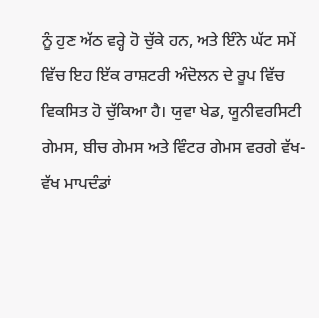ਨੂੰ ਹੁਣ ਅੱਠ ਵਰ੍ਹੇ ਹੋ ਚੁੱਕੇ ਹਨ, ਅਤੇ ਇੰਨੇ ਘੱਟ ਸਮੇਂ ਵਿੱਚ ਇਹ ਇੱਕ ਰਾਸ਼ਟਰੀ ਅੰਦੋਲਨ ਦੇ ਰੂਪ ਵਿੱਚ ਵਿਕਸਿਤ ਹੋ ਚੁੱਕਿਆ ਹੈ। ਯੁਵਾ ਖੇਡ, ਯੂਨੀਵਰਸਿਟੀ ਗੇਮਸ, ਬੀਚ ਗੇਮਸ ਅਤੇ ਵਿੰਟਰ ਗੇਮਸ ਵਰਗੇ ਵੱਖ-ਵੱਖ ਮਾਪਦੰਡਾਂ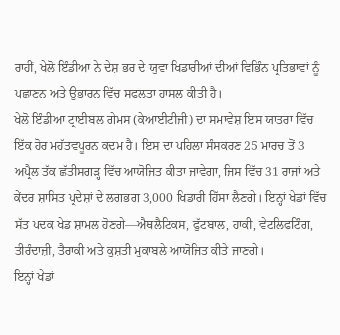ਰਾਹੀਂ, ਖੇਲੋ ਇੰਡੀਆ ਨੇ ਦੇਸ਼ ਭਰ ਦੇ ਯੁਵਾ ਖਿਡਾਰੀਆਂ ਦੀਆਂ ਵਿਭਿੰਨ ਪ੍ਰਤਿਭਾਵਾਂ ਨੂੰ ਪਛਾਣਨ ਅਤੇ ਉਭਾਰਨ ਵਿੱਚ ਸਫਲਤਾ ਹਾਸਲ ਕੀਤੀ ਹੈ।
ਖੇਲੋ ਇੰਡੀਆ ਟ੍ਰਾਈਬਲ ਗੇਮਸ (ਕੇਆਈਟੀਜੀ) ਦਾ ਸਮਾਵੇਸ਼ ਇਸ ਯਾਤਰਾ ਵਿੱਚ ਇੱਕ ਹੋਰ ਮਹੱਤਵਪੂਰਨ ਕਦਮ ਹੈ। ਇਸ ਦਾ ਪਹਿਲਾ ਸੰਸਕਰਣ 25 ਮਾਰਚ ਤੋਂ 3 ਅਪ੍ਰੈਲ ਤੱਕ ਛੱਤੀਸਗੜ੍ਹ ਵਿੱਚ ਆਯੋਜਿਤ ਕੀਤਾ ਜਾਵੇਗਾ, ਜਿਸ ਵਿੱਚ 31 ਰਾਜਾਂ ਅਤੇ ਕੇਂਦਰ ਸ਼ਾਸਿਤ ਪ੍ਰਦੇਸ਼ਾਂ ਦੇ ਲਗਭਗ 3,000 ਖਿਡਾਰੀ ਹਿੱਸਾ ਲੈਣਗੇ। ਇਨ੍ਹਾਂ ਖੇਡਾਂ ਵਿੱਚ ਸੱਤ ਪਦਕ ਖੇਡ ਸ਼ਾਮਲ ਹੋਣਗੇ—ਐਥਲੈਟਿਕਸ, ਫੁੱਟਬਾਲ, ਹਾਕੀ, ਵੇਟਲਿਫਟਿੰਗ, ਤੀਰੰਦਾਜ਼ੀ, ਤੈਰਾਕੀ ਅਤੇ ਕੁਸ਼ਤੀ ਮੁਕਾਬਲੇ ਆਯੋਜਿਤ ਕੀਤੇ ਜਾਣਗੇ।
ਇਨ੍ਹਾਂ ਖੇਡਾਂ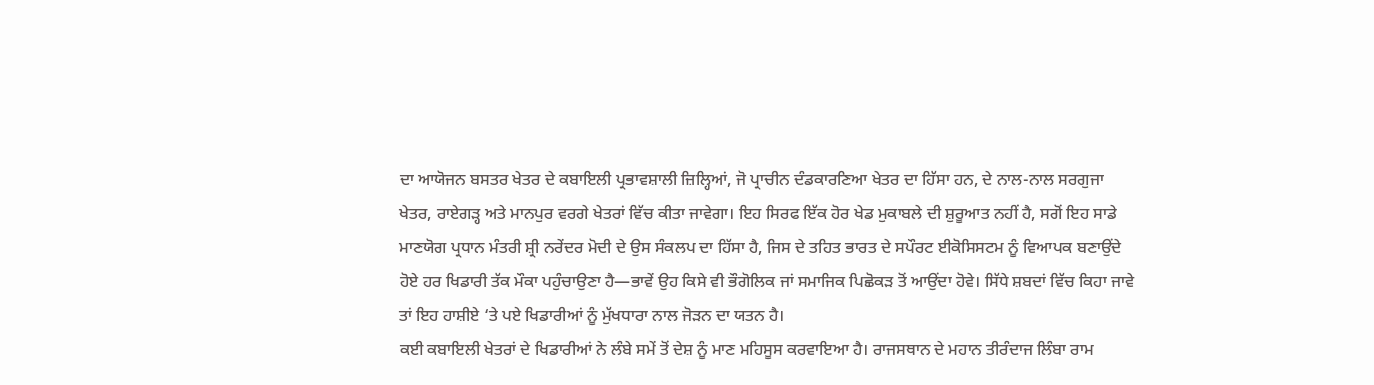ਦਾ ਆਯੋਜਨ ਬਸਤਰ ਖੇਤਰ ਦੇ ਕਬਾਇਲੀ ਪ੍ਰਭਾਵਸ਼ਾਲੀ ਜ਼ਿਲ੍ਹਿਆਂ, ਜੋ ਪ੍ਰਾਚੀਨ ਦੰਡਕਾਰਣਿਆ ਖੇਤਰ ਦਾ ਹਿੱਸਾ ਹਨ, ਦੇ ਨਾਲ-ਨਾਲ ਸਰਗੁਜਾ ਖੇਤਰ, ਰਾਏਗੜ੍ਹ ਅਤੇ ਮਾਨਪੁਰ ਵਰਗੇ ਖੇਤਰਾਂ ਵਿੱਚ ਕੀਤਾ ਜਾਵੇਗਾ। ਇਹ ਸਿਰਫ ਇੱਕ ਹੋਰ ਖੇਡ ਮੁਕਾਬਲੇ ਦੀ ਸ਼ੁਰੂਆਤ ਨਹੀਂ ਹੈ, ਸਗੋਂ ਇਹ ਸਾਡੇ ਮਾਣਯੋਗ ਪ੍ਰਧਾਨ ਮੰਤਰੀ ਸ਼੍ਰੀ ਨਰੇਂਦਰ ਮੋਦੀ ਦੇ ਉਸ ਸੰਕਲਪ ਦਾ ਹਿੱਸਾ ਹੈ, ਜਿਸ ਦੇ ਤਹਿਤ ਭਾਰਤ ਦੇ ਸਪੌਰਟ ਈਕੋਸਿਸਟਮ ਨੂੰ ਵਿਆਪਕ ਬਣਾਉਂਦੇ ਹੋਏ ਹਰ ਖਿਡਾਰੀ ਤੱਕ ਮੌਕਾ ਪਹੁੰਚਾਉਣਾ ਹੈ—ਭਾਵੇਂ ਉਹ ਕਿਸੇ ਵੀ ਭੌਗੋਲਿਕ ਜਾਂ ਸਮਾਜਿਕ ਪਿਛੋਕੜ ਤੋਂ ਆਉਂਦਾ ਹੋਵੇ। ਸਿੱਧੇ ਸ਼ਬਦਾਂ ਵਿੱਚ ਕਿਹਾ ਜਾਵੇ ਤਾਂ ਇਹ ਹਾਸ਼ੀਏ ‘ਤੇ ਪਏ ਖਿਡਾਰੀਆਂ ਨੂੰ ਮੁੱਖਧਾਰਾ ਨਾਲ ਜੋੜਨ ਦਾ ਯਤਨ ਹੈ।
ਕਈ ਕਬਾਇਲੀ ਖੇਤਰਾਂ ਦੇ ਖਿਡਾਰੀਆਂ ਨੇ ਲੰਬੇ ਸਮੇਂ ਤੋਂ ਦੇਸ਼ ਨੂੰ ਮਾਣ ਮਹਿਸੂਸ ਕਰਵਾਇਆ ਹੈ। ਰਾਜਸਥਾਨ ਦੇ ਮਹਾਨ ਤੀਰੰਦਾਜ ਲਿੰਬਾ ਰਾਮ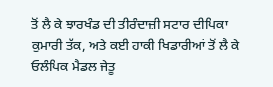ਤੋਂ ਲੈ ਕੇ ਝਾਰਖੰਡ ਦੀ ਤੀਰੰਦਾਜ਼ੀ ਸਟਾਰ ਦੀਪਿਕਾ ਕੁਮਾਰੀ ਤੱਕ, ਅਤੇ ਕਈ ਹਾਕੀ ਖਿਡਾਰੀਆਂ ਤੋਂ ਲੈ ਕੇ ਓਲੰਪਿਕ ਮੈਡਲ ਜੇਤੂ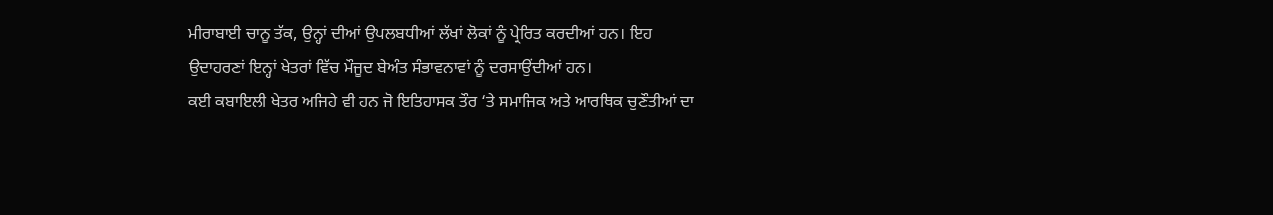ਮੀਰਾਬਾਈ ਚਾਨੂ ਤੱਕ, ਉਨ੍ਹਾਂ ਦੀਆਂ ਉਪਲਬਧੀਆਂ ਲੱਖਾਂ ਲੋਕਾਂ ਨੂੰ ਪ੍ਰੇਰਿਤ ਕਰਦੀਆਂ ਹਨ। ਇਹ ਉਦਾਹਰਣਾਂ ਇਨ੍ਹਾਂ ਖੇਤਰਾਂ ਵਿੱਚ ਮੌਜੂਦ ਬੇਅੰਤ ਸੰਭਾਵਨਾਵਾਂ ਨੂੰ ਦਰਸਾਉਂਦੀਆਂ ਹਨ।
ਕਈ ਕਬਾਇਲੀ ਖੇਤਰ ਅਜਿਹੇ ਵੀ ਹਨ ਜੋ ਇਤਿਹਾਸਕ ਤੌਰ ‘ਤੇ ਸਮਾਜਿਕ ਅਤੇ ਆਰਥਿਕ ਚੁਣੌਤੀਆਂ ਦਾ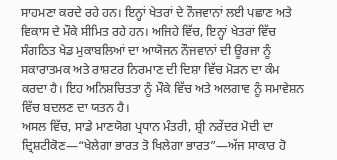ਸਾਹਮਣਾ ਕਰਦੇ ਰਹੇ ਹਨ। ਇਨ੍ਹਾਂ ਖੇਤਰਾਂ ਦੇ ਨੌਜਵਾਨਾਂ ਲਈ ਪਛਾਣ ਅਤੇ ਵਿਕਾਸ ਦੇ ਮੌਕੇ ਸੀਮਿਤ ਰਹੇ ਹਨ। ਅਜਿਹੇ ਵਿੱਚ, ਇਨ੍ਹਾਂ ਖੇਤਰਾਂ ਵਿੱਚ ਸੰਗਠਿਤ ਖੇਡ ਮੁਕਾਬਲਿਆਂ ਦਾ ਆਯੋਜਨ ਨੌਜਵਾਨਾਂ ਦੀ ਊਰਜਾ ਨੂੰ ਸਕਾਰਾਤਮਕ ਅਤੇ ਰਾਸ਼ਟਰ ਨਿਰਮਾਣ ਦੀ ਦਿਸ਼ਾ ਵਿੱਚ ਮੋੜਨ ਦਾ ਕੰਮ ਕਰਦਾ ਹੈ। ਇਹ ਅਨਿਸ਼ਚਿਤਤਾ ਨੂੰ ਮੌਕੇ ਵਿੱਚ ਅਤੇ ਅਲਗਾਵ ਨੂੰ ਸਮਾਵੇਸ਼ਨ ਵਿੱਚ ਬਦਲਣ ਦਾ ਯਤਨ ਹੈ।
ਅਸਲ ਵਿੱਚ, ਸਾਡੇ ਮਾਣਯੋਗ ਪ੍ਰਧਾਨ ਮੰਤਰੀ, ਸ਼੍ਰੀ ਨਰੇਂਦਰ ਮੋਦੀ ਦਾ ਦ੍ਰਿਸ਼ਟੀਕੋਣ—“ਖੇਲੇਗਾ ਭਾਰਤ ਤੋ ਖਿਲੇਗਾ ਭਾਰਤ”—ਅੱਜ ਸਾਕਾਰ ਹੋ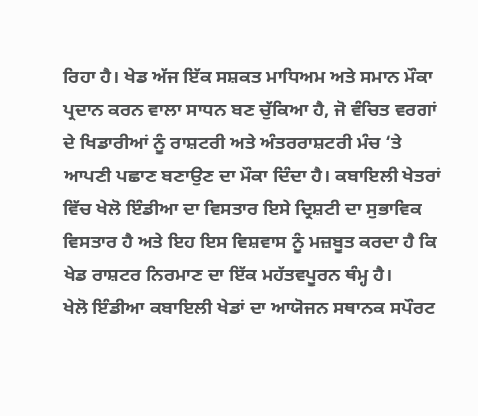ਰਿਹਾ ਹੈ। ਖੇਡ ਅੱਜ ਇੱਕ ਸਸ਼ਕਤ ਮਾਧਿਅਮ ਅਤੇ ਸਮਾਨ ਮੌਕਾ ਪ੍ਰਦਾਨ ਕਰਨ ਵਾਲਾ ਸਾਧਨ ਬਣ ਚੁੱਕਿਆ ਹੈ, ਜੋ ਵੰਚਿਤ ਵਰਗਾਂ ਦੇ ਖਿਡਾਰੀਆਂ ਨੂੰ ਰਾਸ਼ਟਰੀ ਅਤੇ ਅੰਤਰਰਾਸ਼ਟਰੀ ਮੰਚ ‘ਤੇ ਆਪਣੀ ਪਛਾਣ ਬਣਾਉਣ ਦਾ ਮੌਕਾ ਦਿੰਦਾ ਹੈ। ਕਬਾਇਲੀ ਖੇਤਰਾਂ ਵਿੱਚ ਖੇਲੋ ਇੰਡੀਆ ਦਾ ਵਿਸਤਾਰ ਇਸੇ ਦ੍ਰਿਸ਼ਟੀ ਦਾ ਸੁਭਾਵਿਕ ਵਿਸਤਾਰ ਹੈ ਅਤੇ ਇਹ ਇਸ ਵਿਸ਼ਵਾਸ ਨੂੰ ਮਜ਼ਬੂਤ ਕਰਦਾ ਹੈ ਕਿ ਖੇਡ ਰਾਸ਼ਟਰ ਨਿਰਮਾਣ ਦਾ ਇੱਕ ਮਹੱਤਵਪੂਰਨ ਥੰਮ੍ਹ ਹੈ।
ਖੇਲੋ ਇੰਡੀਆ ਕਬਾਇਲੀ ਖੇਡਾਂ ਦਾ ਆਯੋਜਨ ਸਥਾਨਕ ਸਪੌਰਟ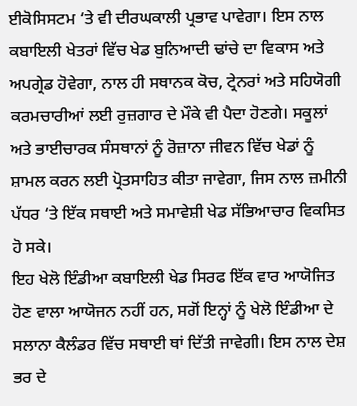ਈਕੋਸਿਸਟਮ ‘ਤੇ ਵੀ ਦੀਰਘਕਾਲੀ ਪ੍ਰਭਾਵ ਪਾਵੇਗਾ। ਇਸ ਨਾਲ ਕਬਾਇਲੀ ਖੇਤਰਾਂ ਵਿੱਚ ਖੇਡ ਬੁਨਿਆਦੀ ਢਾਂਚੇ ਦਾ ਵਿਕਾਸ ਅਤੇ ਅਪਗ੍ਰੇਡ ਹੋਵੇਗਾ, ਨਾਲ ਹੀ ਸਥਾਨਕ ਕੋਚ, ਟ੍ਰੇਨਰਾਂ ਅਤੇ ਸਹਿਯੋਗੀ ਕਰਮਚਾਰੀਆਂ ਲਈ ਰੁਜ਼ਗਾਰ ਦੇ ਮੌਕੇ ਵੀ ਪੈਦਾ ਹੋਣਗੇ। ਸਕੂਲਾਂ ਅਤੇ ਭਾਈਚਾਰਕ ਸੰਸਥਾਨਾਂ ਨੂੰ ਰੋਜ਼ਾਨਾ ਜੀਵਨ ਵਿੱਚ ਖੇਡਾਂ ਨੂੰ ਸ਼ਾਮਲ ਕਰਨ ਲਈ ਪ੍ਰੋਤਸਾਹਿਤ ਕੀਤਾ ਜਾਵੇਗਾ, ਜਿਸ ਨਾਲ ਜ਼ਮੀਨੀ ਪੱਧਰ ‘ਤੇ ਇੱਕ ਸਥਾਈ ਅਤੇ ਸਮਾਵੇਸ਼ੀ ਖੇਡ ਸੱਭਿਆਚਾਰ ਵਿਕਸਿਤ ਹੋ ਸਕੇ।
ਇਹ ਖੇਲੋ ਇੰਡੀਆ ਕਬਾਇਲੀ ਖੇਡ ਸਿਰਫ ਇੱਕ ਵਾਰ ਆਯੋਜਿਤ ਹੋਣ ਵਾਲਾ ਆਯੋਜਨ ਨਹੀਂ ਹਨ, ਸਗੋਂ ਇਨ੍ਹਾਂ ਨੂੰ ਖੇਲੋ ਇੰਡੀਆ ਦੇ ਸਲਾਨਾ ਕੈਲੰਡਰ ਵਿੱਚ ਸਥਾਈ ਥਾਂ ਦਿੱਤੀ ਜਾਵੇਗੀ। ਇਸ ਨਾਲ ਦੇਸ਼ ਭਰ ਦੇ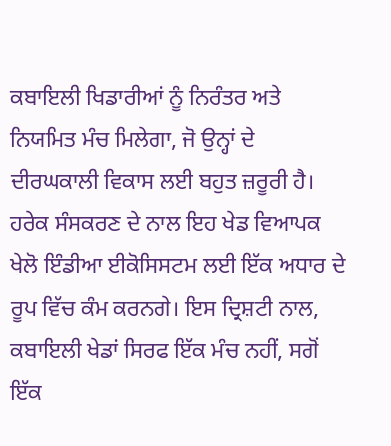ਕਬਾਇਲੀ ਖਿਡਾਰੀਆਂ ਨੂੰ ਨਿਰੰਤਰ ਅਤੇ ਨਿਯਮਿਤ ਮੰਚ ਮਿਲੇਗਾ, ਜੋ ਉਨ੍ਹਾਂ ਦੇ ਦੀਰਘਕਾਲੀ ਵਿਕਾਸ ਲਈ ਬਹੁਤ ਜ਼ਰੂਰੀ ਹੈ। ਹਰੇਕ ਸੰਸਕਰਣ ਦੇ ਨਾਲ ਇਹ ਖੇਡ ਵਿਆਪਕ ਖੇਲੋ ਇੰਡੀਆ ਈਕੋਸਿਸਟਮ ਲਈ ਇੱਕ ਅਧਾਰ ਦੇ ਰੂਪ ਵਿੱਚ ਕੰਮ ਕਰਨਗੇ। ਇਸ ਦ੍ਰਿਸ਼ਟੀ ਨਾਲ, ਕਬਾਇਲੀ ਖੇਡਾਂ ਸਿਰਫ ਇੱਕ ਮੰਚ ਨਹੀਂ, ਸਗੋਂ ਇੱਕ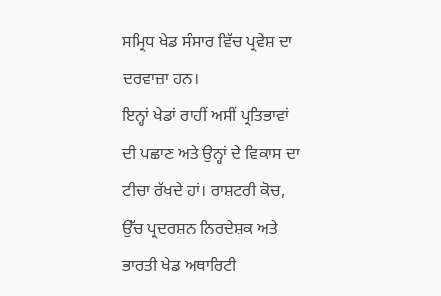ਸਮ੍ਰਿਧ ਖੇਡ ਸੰਸਾਰ ਵਿੱਚ ਪ੍ਰਵੇਸ਼ ਦਾ ਦਰਵਾਜ਼ਾ ਹਨ।
ਇਨ੍ਹਾਂ ਖੇਡਾਂ ਰਾਹੀਂ ਅਸੀਂ ਪ੍ਰਤਿਭਾਵਾਂ ਦੀ ਪਛਾਣ ਅਤੇ ਉਨ੍ਹਾਂ ਦੇ ਵਿਕਾਸ ਦਾ ਟੀਚਾ ਰੱਖਦੇ ਹਾਂ। ਰਾਸ਼ਟਰੀ ਕੋਚ, ਉੱਚ ਪ੍ਰਦਰਸ਼ਨ ਨਿਰਦੇਸ਼ਕ ਅਤੇ ਭਾਰਤੀ ਖੇਡ ਅਥਾਰਿਟੀ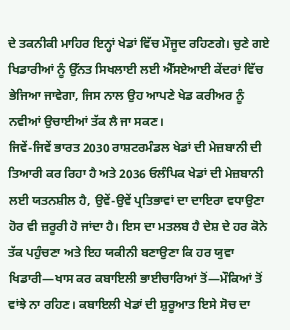ਦੇ ਤਕਨੀਕੀ ਮਾਹਿਰ ਇਨ੍ਹਾਂ ਖੇਡਾਂ ਵਿੱਚ ਮੌਜੂਦ ਰਹਿਣਗੇ। ਚੁਣੇ ਗਏ ਖਿਡਾਰੀਆਂ ਨੂੰ ਉੱਨਤ ਸਿਖਲਾਈ ਲਈ ਐੱਸਏਆਈ ਕੇਂਦਰਾਂ ਵਿੱਚ ਭੇਜਿਆ ਜਾਵੇਗਾ, ਜਿਸ ਨਾਲ ਉਹ ਆਪਣੇ ਖੇਡ ਕਰੀਅਰ ਨੂੰ ਨਵੀਆਂ ਉਚਾਈਆਂ ਤੱਕ ਲੈ ਜਾ ਸਕਣ।
ਜਿਵੇਂ-ਜਿਵੇਂ ਭਾਰਤ 2030 ਰਾਸ਼ਟਰਮੰਡਲ ਖੇਡਾਂ ਦੀ ਮੇਜ਼ਬਾਨੀ ਦੀ ਤਿਆਰੀ ਕਰ ਰਿਹਾ ਹੈ ਅਤੇ 2036 ਓਲੰਪਿਕ ਖੇਡਾਂ ਦੀ ਮੇਜ਼ਬਾਨੀ ਲਈ ਯਤਨਸ਼ੀਲ ਹੈ, ਉਵੇਂ-ਉਵੇਂ ਪ੍ਰਤਿਭਾਵਾਂ ਦਾ ਦਾਇਰਾ ਵਧਾਉਣਾ ਹੋਰ ਵੀ ਜ਼ਰੂਰੀ ਹੋ ਜਾਂਦਾ ਹੈ। ਇਸ ਦਾ ਮਤਲਬ ਹੈ ਦੇਸ਼ ਦੇ ਹਰ ਕੋਨੇ ਤੱਕ ਪਹੁੰਚਣਾ ਅਤੇ ਇਹ ਯਕੀਨੀ ਬਣਾਉਣਾ ਕਿ ਹਰ ਯੁਵਾ ਖਿਡਾਰੀ—ਖਾਸ ਕਰ ਕਬਾਇਲੀ ਭਾਈਚਾਰਿਆਂ ਤੋਂ—ਮੌਕਿਆਂ ਤੋਂ ਵਾਂਝੇ ਨਾ ਰਹਿਣ। ਕਬਾਇਲੀ ਖੇਡਾਂ ਦੀ ਸ਼ੁਰੂਆਤ ਇਸੇ ਸੋਚ ਦਾ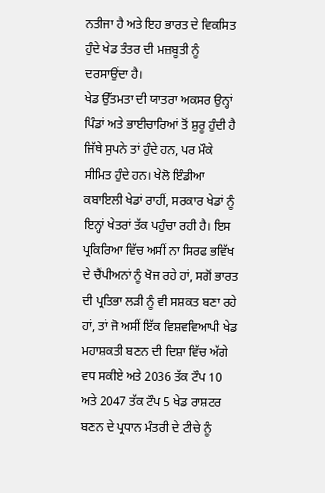ਨਤੀਜਾ ਹੈ ਅਤੇ ਇਹ ਭਾਰਤ ਦੇ ਵਿਕਸਿਤ ਹੁੰਦੇ ਖੇਡ ਤੰਤਰ ਦੀ ਮਜ਼ਬੂਤੀ ਨੂੰ ਦਰਸਾਉਂਦਾ ਹੈ।
ਖੇਡ ਉੱਤਮਤਾ ਦੀ ਯਾਤਰਾ ਅਕਸਰ ਉਨ੍ਹਾਂ ਪਿੰਡਾਂ ਅਤੇ ਭਾਈਚਾਰਿਆਂ ਤੋਂ ਸ਼ੁਰੂ ਹੁੰਦੀ ਹੈ ਜਿੱਥੇ ਸੁਪਨੇ ਤਾਂ ਹੁੰਦੇ ਹਨ, ਪਰ ਮੌਕੇ ਸੀਮਿਤ ਹੁੰਦੇ ਹਨ। ਖੇਲੋ ਇੰਡੀਆ ਕਬਾਇਲੀ ਖੇਡਾਂ ਰਾਹੀਂ, ਸਰਕਾਰ ਖੇਡਾਂ ਨੂੰ ਇਨ੍ਹਾਂ ਖੇਤਰਾਂ ਤੱਕ ਪਹੁੰਚਾ ਰਹੀ ਹੈ। ਇਸ ਪ੍ਰਕਿਰਿਆ ਵਿੱਚ ਅਸੀਂ ਨਾ ਸਿਰਫ ਭਵਿੱਖ ਦੇ ਚੈਂਪੀਅਨਾਂ ਨੂੰ ਖੋਜ ਰਹੇ ਹਾਂ, ਸਗੋਂ ਭਾਰਤ ਦੀ ਪ੍ਰਤਿਭਾ ਲੜੀ ਨੂੰ ਵੀ ਸਸ਼ਕਤ ਬਣਾ ਰਹੇ ਹਾਂ, ਤਾਂ ਜੋ ਅਸੀਂ ਇੱਕ ਵਿਸ਼ਵਵਿਆਪੀ ਖੇਡ ਮਹਾਸ਼ਕਤੀ ਬਣਨ ਦੀ ਦਿਸ਼ਾ ਵਿੱਚ ਅੱਗੇ ਵਧ ਸਕੀਏ ਅਤੇ 2036 ਤੱਕ ਟੌਪ 10 ਅਤੇ 2047 ਤੱਕ ਟੌਪ 5 ਖੇਡ ਰਾਸ਼ਟਰ ਬਣਨ ਦੇ ਪ੍ਰਧਾਨ ਮੰਤਰੀ ਦੇ ਟੀਚੇ ਨੂੰ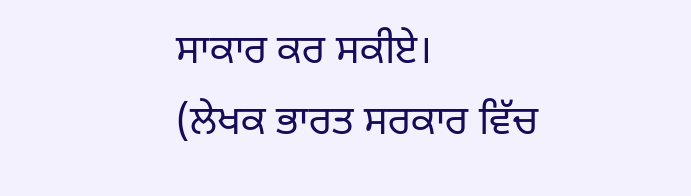ਸਾਕਾਰ ਕਰ ਸਕੀਏ।
(ਲੇਖਕ ਭਾਰਤ ਸਰਕਾਰ ਵਿੱਚ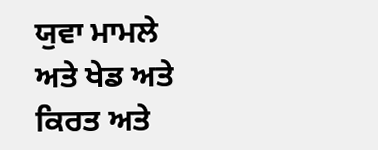ਯੁਵਾ ਮਾਮਲੇ ਅਤੇ ਖੇਡ ਅਤੇ ਕਿਰਤ ਅਤੇ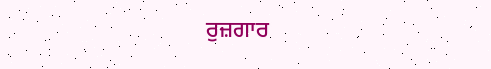ਰੁਜ਼ਗਾਰ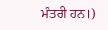ਮੰਤਰੀ ਹਨ।)